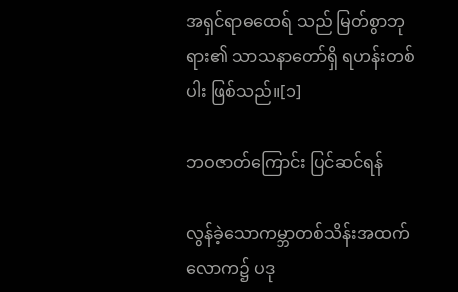အရှင်ရာဓထေရ် သည် မြတ်စွာဘုရား၏ သာသနာတော်ရှိ ရဟန်းတစ်ပါး ဖြစ်သည်။[၁]

ဘဝဇာတ်ကြောင်း ပြင်ဆင်ရန်

လွန်ခဲ့သောကမ္ဘာတစ်သိန်းအထက် လောက၌ ပဒု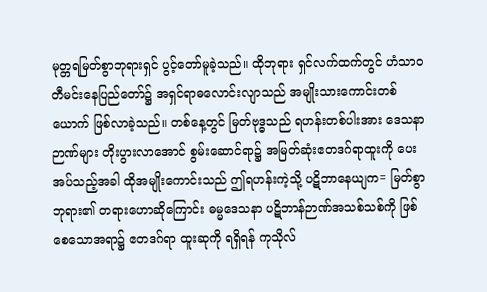မုတ္တရမြတ်စွာဘုရားရှင် ပွင့်တော်မူခဲ့သည်။ ထိုဘုရား ရှင်လက်ထက်တွင် ဟံသာဝတီမင်းနေပြည်တော်၌ အရှင်ရာဓလောင်းလျာသည် အမျိုးသားကောင်းတစ်ယောက် ဖြစ်လာခဲ့သည်။ တစ်နေ့တွင် မြတ်ဗုဒ္ဓသည် ရဟန်းတစ်ပါးအား ဒေသနာဉာဏ်များ တိုးပွားလာအောင် စွမ်းဆောင်ရာ၌ အမြတ်ဆုံးဧတဒဂ်ရာထူးကို ပေးအပ်သည့်အခါ ထိုအမျိုးကောင်းသည် ဤရဟန်းကဲ့သို့ ပဋိဘာနေယျက= မြတ်စွာဘုရား၏ တရားဟောဆိုကြောင်း ဓမ္မဒေသနာ ပဋိဘာန်ဉာဏ်အသစ်သစ်ကို ဖြစ်စေသောအရာ၌ ဧတဒဂ်ရာ ထူးဆုကို ရရှိရန် ကုသိုလ်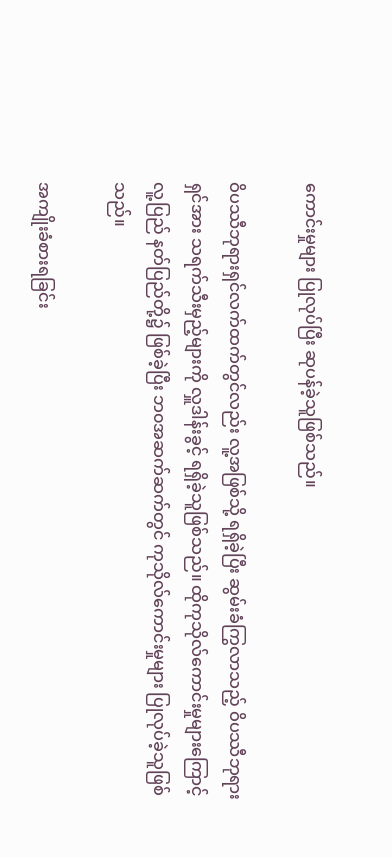ကောင်းမှုများ ပြုလုပ်ပြီး ဆုပန်ခဲ့သူဖြစ်သည်။

ဝိပဿီဘုရားရှင်လက်ထက်တွင်လည်း လူ့အဖြစ်သို့ ရရှိခဲ့ပြီး ဆွမ်းခံကြွလာသည့် ဝိပဿီဘုရားရှင်အား သရက်သီးမှည့်များကို လှူဒါန်းခွင့် ရရှိခဲ့သူဖြစ်သည်။ ထိုကုသိုလ်ကောင်းမှုများကြောင့် လူ့ပြည် နတ်ပြည်တို့၌ ဖြစ်ခဲ့ပြီး ဘ၀အဆက်ဆက်တွင် ကုသိုလ်ကောင်းမှုများ ပြုလုပ်ခဲ့သူဖြစ်သည်။

အကျိုးခံစားရခြင်း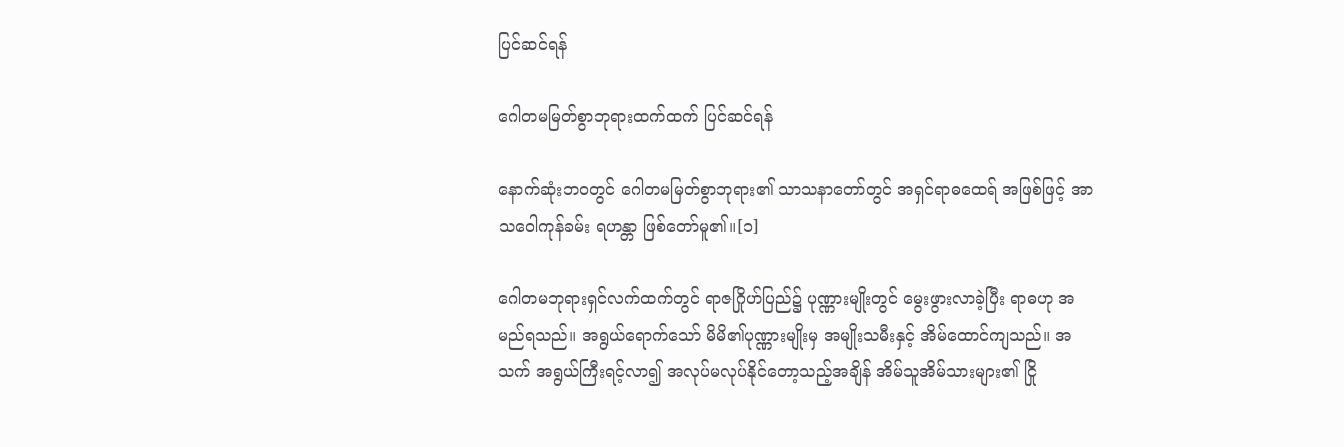ပြင်ဆင်ရန်

ဂေါတမမြတ်စွာဘုရားထက်ထက် ပြင်ဆင်ရန်

နောက်ဆုံးဘဝတွင် ဂေါတမမြတ်စွာဘုရား၏ သာသနာတော်တွင် အရှင်ရာဓထေရ် အဖြစ်ဖြင့် အာသဝေါကုန်ခမ်း ရဟန္တာ ဖြစ်တော်မူ၏။[၁]

ဂေါတမဘုရားရှင်လက်ထက်တွင် ရာဇဂြိုဟ်ပြည်၌ ပုဏ္ဏားမျိုးတွင် မွေးဖွားလာခဲ့ပြီး ရာဓဟု အမည်ရသည်။ အရွယ်ရောက်သော် မိမိ၏ပုဏ္ဏားမျိုးမှ အမျိုးသမီးနှင့် အိမ်ထောင်ကျသည်။ အသက် အရွယ်ကြီးရင့်လာ၍ အလုပ်မလုပ်နိုင်တော့သည့်အချိန် အိမ်သူအိမ်သားများ၏ ငြို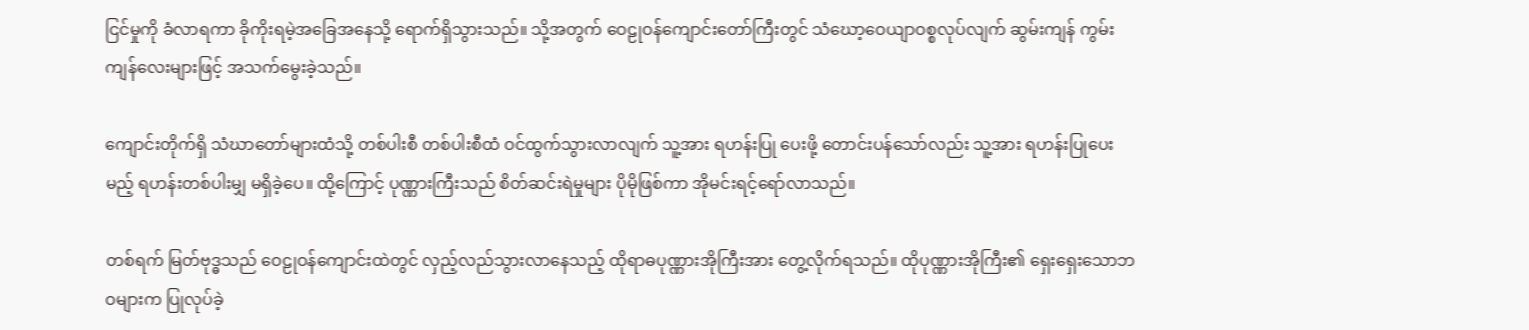ငြင်မှုကို ခံလာရကာ ခိုကိုးရမဲ့အခြေအနေသို့ ရောက်ရှိသွားသည်။ သို့အတွက် ဝေဠုဝန်ကျောင်းတော်ကြီးတွင် သံဃော့ဝေယျာဝစ္စလုပ်လျက် ဆွမ်းကျန် ကွမ်းကျန်လေးများဖြင့် အသက်မွေးခဲ့သည်။

ကျောင်းတိုက်ရှိ သံဃာတော်များထံသို့ တစ်ပါးစီ တစ်ပါးစီထံ ဝင်ထွက်သွားလာလျက် သူ့အား ရဟန်းပြု ပေးဖို့ တောင်းပန်သော်လည်း သူ့အား ရဟန်းပြုပေးမည့် ရဟန်းတစ်ပါးမျှ မရှိခဲ့ပေ။ ထို့ကြောင့် ပုဏ္ဏားကြီးသည် စိတ်ဆင်းရဲမှုများ ပိုမိုဖြစ်ကာ အိုမင်းရင့်ရော်လာသည်။

တစ်ရက် မြတ်ဗုဒ္ဓသည် ဝေဠုဝန်ကျောင်းထဲတွင် လှည့်လည်သွားလာနေသည့် ထိုရာဓပုဏ္ဏားအိုကြီးအား တွေ့လိုက်ရသည်။ ထိုပုဏ္ဏားအိုကြီး၏ ရှေးရှေးသောဘဝများက ပြုလုပ်ခဲ့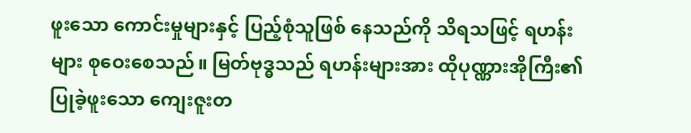ဖူးသော ကောင်းမှုများနှင့် ပြည့်စုံသူဖြစ် နေသည်ကို သိရသဖြင့် ရဟန်းများ စုဝေးစေသည်။ မြတ်ဗုဒ္ဓသည် ရဟန်းများအား ထိုပုဏ္ဏားအိုကြီး၏ ပြုခဲ့ဖူးသော ကျေးဇူးတ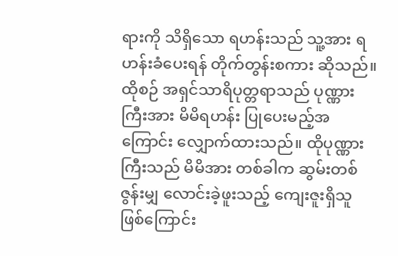ရားကို သိရှိသော ရဟန်းသည် သူ့အား ရဟန်းခံပေးရန် တိုက်တွန်းစကား ဆိုသည်။ ထိုစဉ် အရှင်သာရိပုတ္တရာသည် ပုဏ္ဏားကြီးအား မိမိရဟန်း ပြုပေးမည့်အကြောင်း လျှောက်ထားသည်။ ထိုပုဏ္ဏားကြီးသည် မိမိအား တစ်ခါက ဆွမ်းတစ်ဇွန်းမျှ လောင်းခဲ့ဖူးသည့် ကျေးဇူးရှိသူဖြစ်ကြောင်း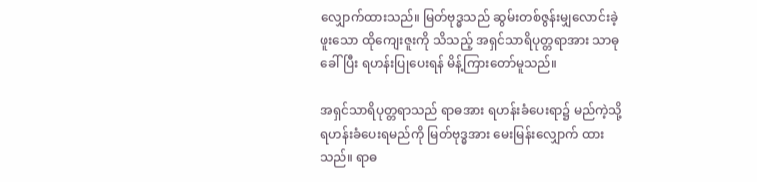လျှောက်ထားသည်။ မြတ်ဗုဒ္ဓသည် ဆွမ်းတစ်ဇွန်းမျှလောင်းခဲ့ဖူးသော ထိုကျေးဇူးကို သိသည့် အရှင်သာရိပုတ္တရာအား သာဓုခေါ်ပြီး ရဟန်းပြုပေးရန် မိန့်ကြားတော်မူသည်။

အရှင်သာရိပုတ္တရာသည် ရာဓအား ရဟန်းခံပေးရာ၌ မည်ကဲ့သို့ ရဟန်းခံပေးရမည်ကို မြတ်ဗုဒ္ဓအား မေးမြန်းလျှောက် ထားသည်။ ရာဓ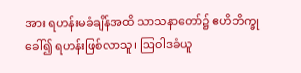အား ရဟန်းမခံချိန်အထိ သာသနာတော်၌ ဧဟိဘိက္ခုခေါ်၍ ရဟန်းဖြစ်လာသူ၊ ဩဝါဒခံယူ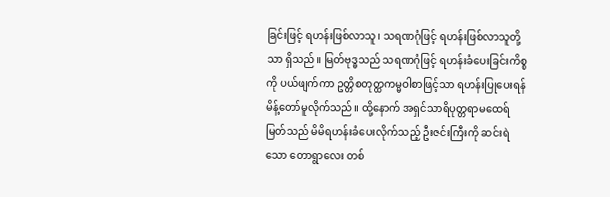ခြင်းဖြင့် ရဟန်းဖြစ်လာသူ၊ သရဏဂုံဖြင့် ရဟန်းဖြစ်လာသူတို့သာ ရှိသည်။ မြတ်ဗုဒ္ဓသည် သရဏဂုံဖြင့် ရဟန်းခံပေးခြင်းကိစ္စကို ပယ်ဖျက်ကာ ဥတ္တိစတုတ္ထကမ္မဝါစာဖြင့်သာ ရဟန်းပြုပေးရန် မိန့်တော်မူလိုက်သည်။ ထို့နောက် အရှင်သာရိပုတ္တရာမထေရ်မြတ်သည် မိမိရဟန်းခံပေးလိုက်သည့် ဦးဇင်းကြီးကို ဆင်းရဲသော တောရွာလေး တစ်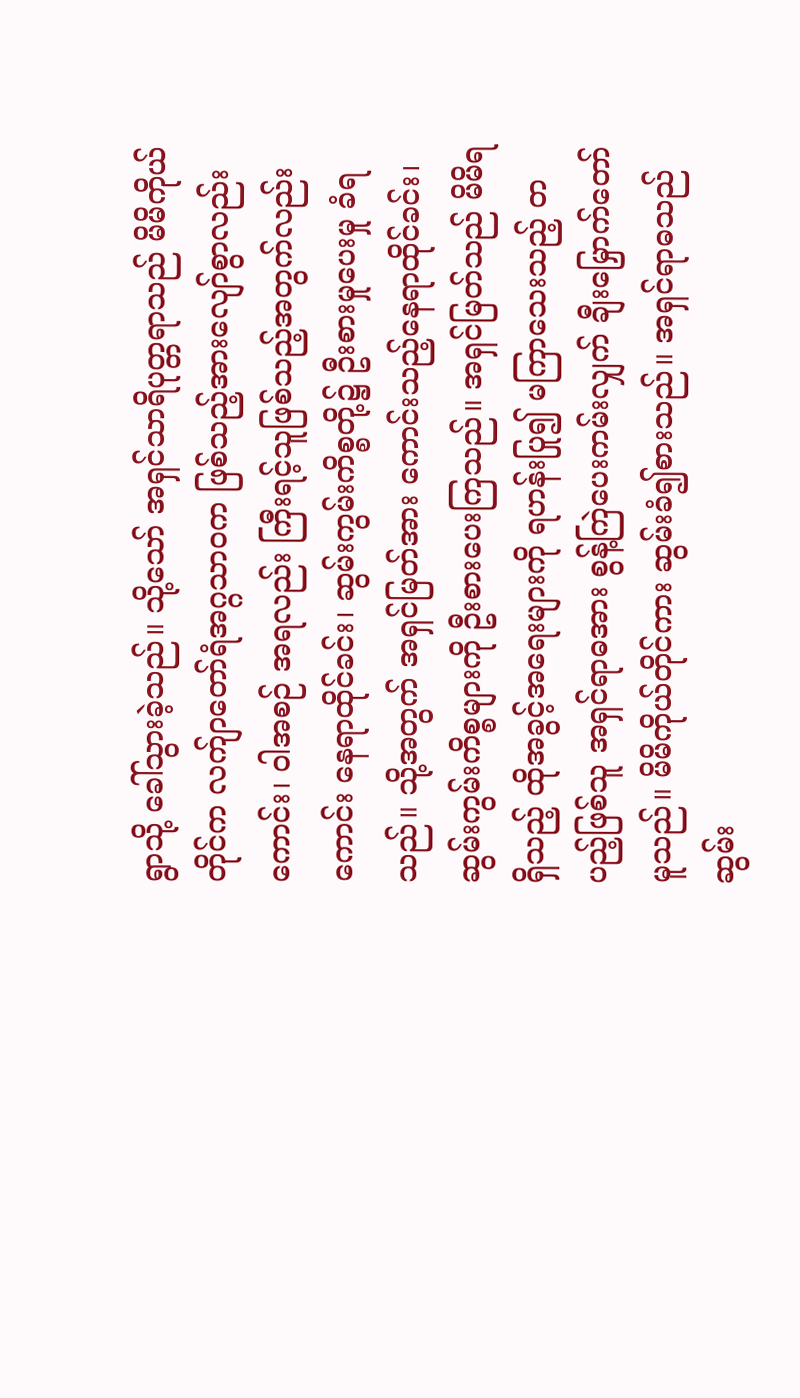ရွာသို့ ခေါ်သွားခဲ့သည်။ သို့သော် အရှင်သာရိပုတ္တရာသည် မိမိကိုယ်တိုင်က လက်ျာတော်ရံအဂ္ဂသာဝက ဖြစ်သည့်အားလျော်စွာလည်းကောင်း၊ ဝါအစဉ် အရလည်း ကြီးရင့်သူဖြစ်သည့်အတွက်လည်းကောင်း နေရာထိုင်ခင်း၊ ဆွမ်းကွမ်းကိစ္စတို့၌ ဦးစားမှုပေးမှု ခံရသည်။ သို့အတွက် အရှင်မြတ်အား ကောင်းသည့်နေရာထိုင်ခင်း၊ ဆွမ်းကွမ်းကိစ္စများကို ဦးစားပေးကြသည်။ အရှင်မြတ်သည် မိမိရရှိသည့် ထိုအခွင့်အရေးများကို ရဟန်းပြု၍ မကြာသေးသည့် တပည့်ဖြစ်သူ အရှင်ရာဓအား စွန့်ကြဲပေးကမ်းလျှက် ချီးမြှောက်တော်မူသည်။ မိမိကိုယ်တိုင်ကား ဆွမ်းခံ၍စားသည်။ အရှင်ရာဓသည် ဆွမ်း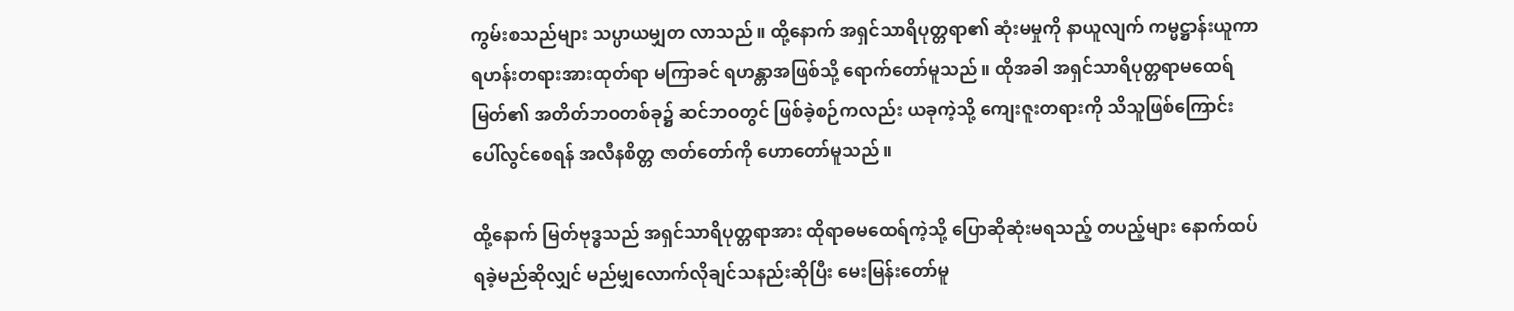ကွမ်းစသည်များ သပ္ပာယမျှတ လာသည်။ ထို့နောက် အရှင်သာရိပုတ္တရာ၏ ဆုံးမမှုကို နာယူလျက် ကမ္မဋ္ဌာန်းယူကာ ရဟန်းတရားအားထုတ်ရာ မကြာခင် ရဟန္တာအဖြစ်သို့ ရောက်တော်မူသည်။ ထိုအခါ အရှင်သာရိပုတ္တရာမထေရ်မြတ်၏ အတိတ်ဘဝတစ်ခု၌ ဆင်ဘဝတွင် ဖြစ်ခဲ့စဉ်ကလည်း ယခုကဲ့သို့ ကျေးဇူးတရားကို သိသူဖြစ်ကြောင်း ပေါ်လွင်စေရန် အလီနစိတ္တ ဇာတ်တော်ကို ဟောတော်မူသည်။

ထို့နောက် မြတ်ဗုဒ္ဓသည် အရှင်သာရိပုတ္တရာအား ထိုရာဓမထေရ်ကဲ့သို့ ပြောဆိုဆုံးမရသည့် တပည့်များ နောက်ထပ်ရခဲ့မည်ဆိုလျှင် မည်မျှလောက်လိုချင်သနည်းဆိုပြီး မေးမြန်းတော်မူ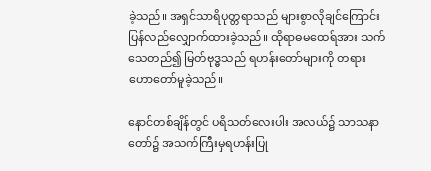ခဲ့သည်။ အရှင်သာရိပုတ္တရာသည် များစွာလိုချင်ကြောင်း ပြန်လည်လျှောက်ထားခဲ့သည်။ ထိုရာဓမထေရ်အား သက်သေတည်၍ မြတ်ဗုဒ္ဓသည် ရဟန်းတော်များကို တရားဟောတော်မူခဲ့သည်။

နောင်တစ်ချိန်တွင် ပရိသတ်လေးပါး အလယ်၌ သာသနာတော်၌ အသက်ကြီးမှရဟန်းပြု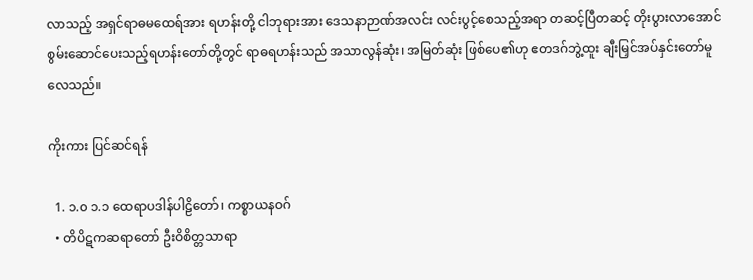လာသည့် အရှင်ရာဓမထေရ်အား ရဟန်းတို့ ငါဘုရားအား ဒေသနာဉာဏ်အလင်း လင်းပွင့်စေသည့်အရာ တဆင့်ပြီတဆင့် တိုးပွားလာအောင်စွမ်းဆောင်ပေးသည့်ရဟန်းတော်တို့တွင် ရာဓရဟန်းသည် အသာလွန်ဆုံး၊ အမြတ်ဆုံး ဖြစ်ပေ၏ဟု ဧတဒဂ်ဘွဲ့ထူး ချီးမြှင်အပ်နှင်းတော်မူလေသည်။

ကိုးကား ပြင်ဆင်ရန်

  1. ၁.၀ ၁.၁ ထေရာပဒါန်ပါဠိတော်၊ ကစ္စာယနဝဂ်
  • တိပိဋကဆရာတော် ဦးဝိစိတ္တသာရာ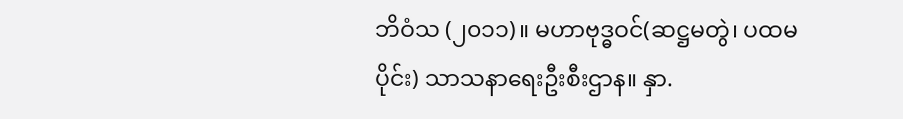ဘိဝံသ (၂၀၁၁)။ မဟာဗုဒ္ဓဝင်(ဆဋ္ဌမတွဲ၊ ပထမပိုင်း) သာသနာရေးဦးစီးဌာန။ နှာ.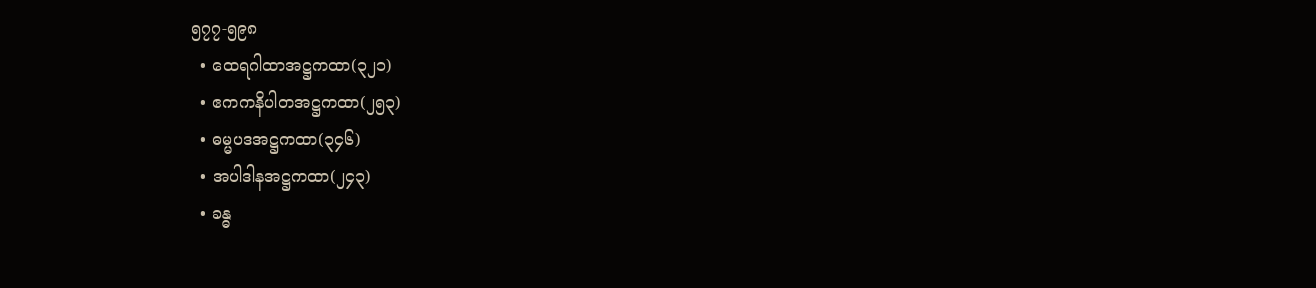၅၇၇-၅၉၈
  • ထေရဂါထာအဋ္ဌကထာ(၃၂၁)
  • ဧကကနိပါတအဋ္ဌကထာ(၂၅၃)
  • ဓမ္မပဒအဋ္ဌကထာ(၃၄၆)
  • အပါဒါနအဋ္ဌကထာ(၂၄၃)
  • ခန္ဓ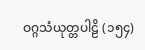ဝဂ္ဂသံယုတ္တပါဠိ (၁၅၄)